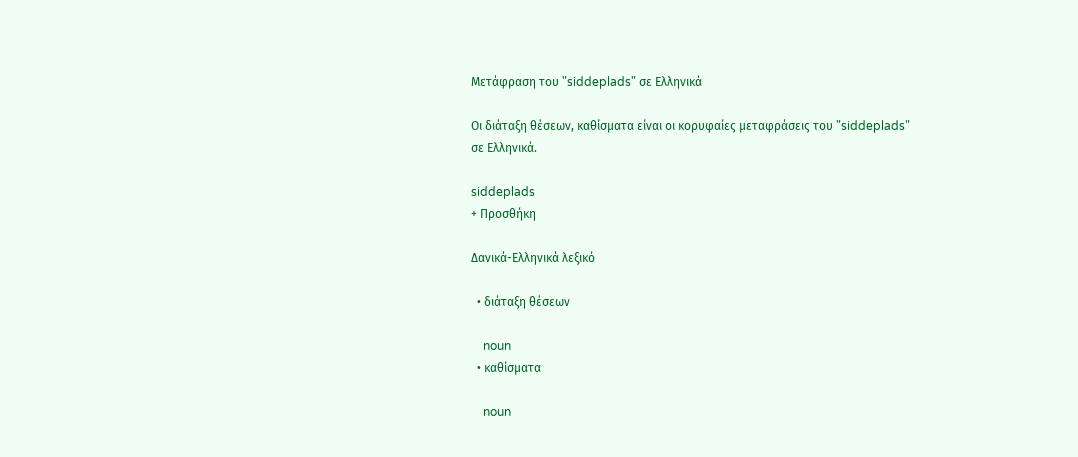Μετάφραση του "siddeplads" σε Ελληνικά

Οι διάταξη θέσεων, καθίσματα είναι οι κορυφαίες μεταφράσεις του "siddeplads" σε Ελληνικά.

siddeplads
+ Προσθήκη

Δανικά-Ελληνικά λεξικό

  • διάταξη θέσεων

    noun
  • καθίσματα

    noun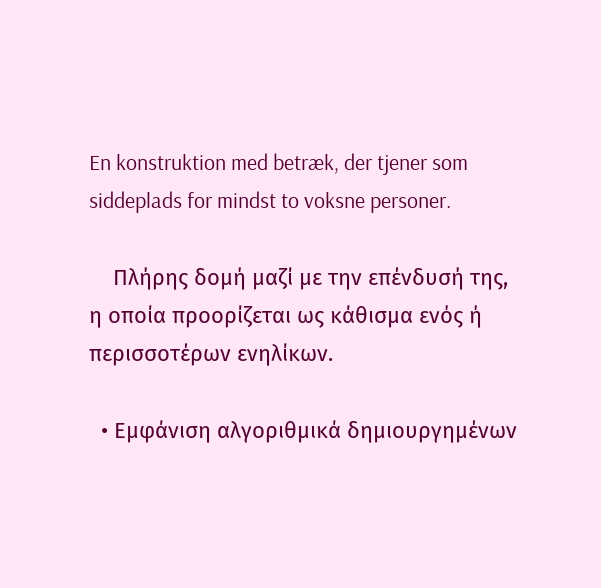En konstruktion med betræk, der tjener som siddeplads for mindst to voksne personer.

    Πλήρης δομή μαζί με την επένδυσή της, η οποία προορίζεται ως κάθισμα ενός ή περισσοτέρων ενηλίκων.

  • Εμφάνιση αλγοριθμικά δημιουργημένων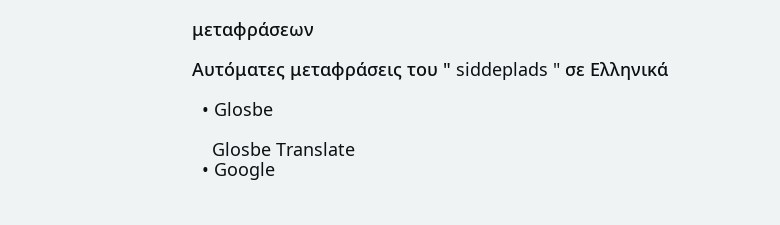μεταφράσεων

Αυτόματες μεταφράσεις του " siddeplads " σε Ελληνικά

  • Glosbe

    Glosbe Translate
  • Google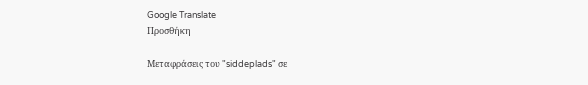Google Translate
Προσθήκη

Μεταφράσεις του "siddeplads" σε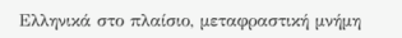Ελληνικά στο πλαίσιο, μεταφραστική μνήμη